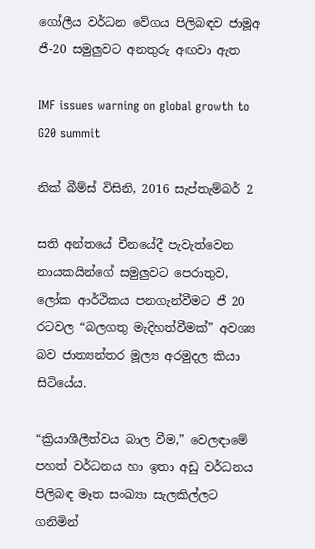ගෝලීය වර්ධන වේගය පිලිබඳව ජාමූඅ ජී-20 සමුලුවට අනතුරු අඟවා ඇත

IMF issues warning on global growth to G20 summit

නික් බීම්ස් විසිනි, 2016 සැප්තැම්බර් 2

සති අන්තයේ චීනයේදී පැවැත්වෙන නායකයින්ගේ සමුලුවට පෙරාතුව, ලෝක ආර්ථිකය පනගැන්වීමට ජී 20 රටවල “බලගතු මැදිහත්වීමක්” අවශ්‍ය බව ජාත්‍යන්තර මූල්‍ය අරමුදල කියා සිටියේය.

“ක්‍රියාශීලීත්වය බාල වීම,” වෙලඳාමේ පහත් වර්ධනය හා ඉතා අඩු වර්ධනය පිලිබඳ මෑත සංඛ්‍යා සැලකිල්ලට ගනිමින්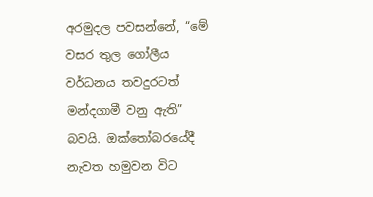අරමුදල පවසන්නේ, “මේ වසර තුල ගෝලීය වර්ධනය තවදුරටත් මන්දගාමී වනු ඇති” බවයි. ඔක්තෝබරයේදී නැවත හමුවන විට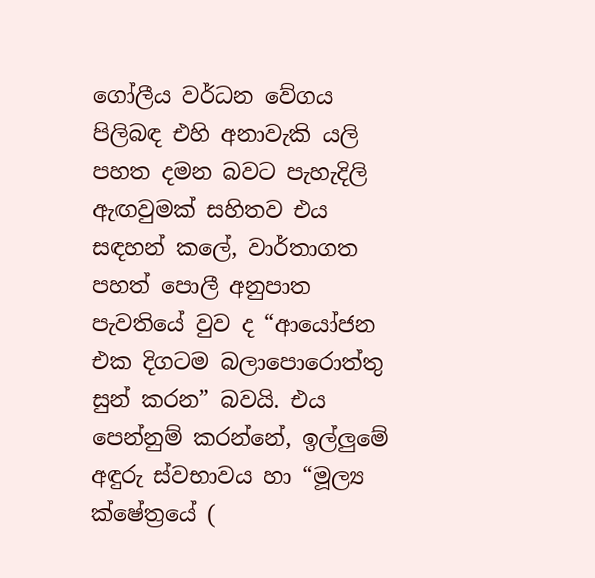ගෝලීය වර්ධන වේගය පිලිබඳ එහි අනාවැකි යලි පහත දමන බවට පැහැදිලි ඇඟවුමක් සහිතව එය සඳහන් කලේ, වාර්තාගත පහත් පොලී අනුපාත පැවතියේ වුව ද “ආයෝජන එක දිගටම බලාපොරොත්තු සුන් කරන” බවයි. එය පෙන්නුම් කරන්නේ, ඉල්ලුමේ අඳුරු ස්වභාවය හා “මූල්‍ය ක්ෂේත්‍රයේ (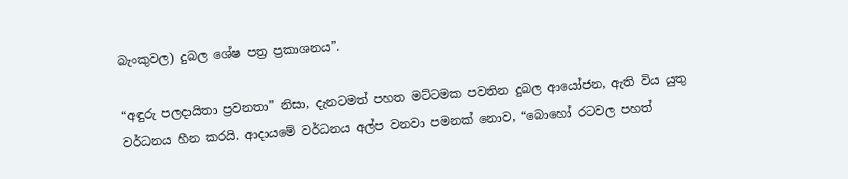බැංකුවල) දුබල ශේෂ පත්‍ර ප්‍රකාශනය”.

“අඳුරු පලදායිතා ප්‍රවනතා” නිසා, දැනටමත් පහත මට්ටමක පවතින දුබල ආයෝජන, ඇති විය යුතු වර්ධනය හීන කරයි. ආදායමේ වර්ධනය අල්ප වනවා පමනක් නොව, “බොහෝ රටවල පහත්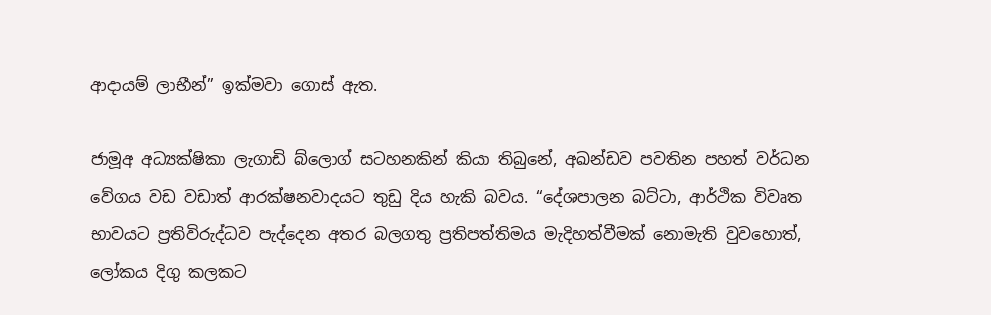ආදායම් ලාභීන්” ඉක්මවා ගොස් ඇත.

ජාමූඅ අධ්‍යක්ෂිකා ලැගාඩි බ්ලොග් සටහනකින් කියා තිබුනේ, අඛන්ඩව පවතින පහත් වර්ධන වේගය වඩ වඩාත් ආරක්ෂනවාදයට තුඩු දිය හැකි බවය. “දේශපාලන බට්ටා, ආර්ථික විවෘත භාවයට ප්‍රතිවිරුද්ධව පැද්දෙන අතර බලගතු ප්‍රතිපත්තිමය මැදිහත්වීමක් නොමැති වුවහොත්, ලෝකය දිගු කලකට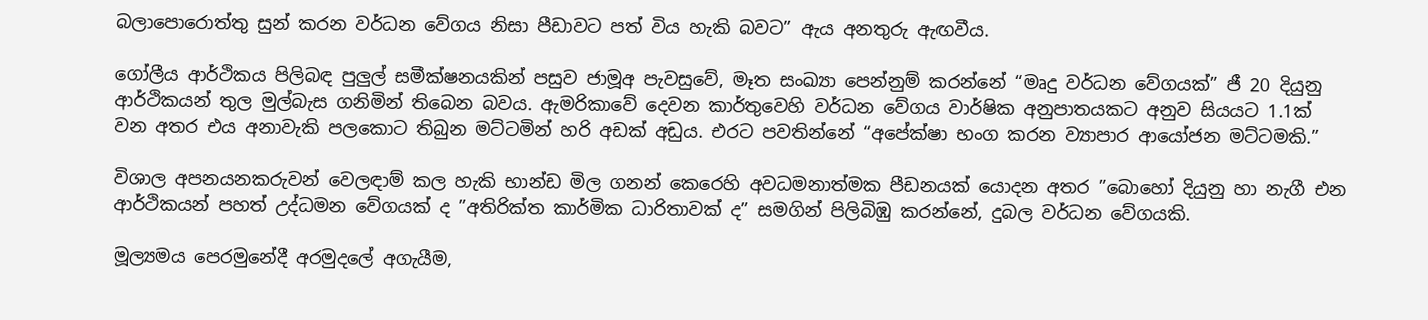බලාපොරොත්තු සුන් කරන වර්ධන වේගය නිසා පීඩාවට පත් විය හැකි බවට” ඇය අනතුරු ඇඟවීය.

ගෝලීය ආර්ථිකය පිලිබඳ පුලුල් සමීක්ෂනයකින් පසුව ජාමූඅ පැවසුවේ, මෑත සංඛ්‍යා පෙන්නුම් කරන්නේ “මෘදු වර්ධන වේගයක්” ජී 20 දියුනු ආර්ථිකයන් තුල මුල්බැස ගනිමින් තිබෙන බවය. ඇමරිකාවේ දෙවන කාර්තුවෙහි වර්ධන වේගය වාර්ෂික අනුපාතයකට අනුව සියයට 1.1ක් වන අතර එය අනාවැකි පලකොට තිබුන මට්ටමින් හරි අඩක් අඩුය. එරට පවතින්නේ “අපේක්ෂා භංග කරන ව්‍යාපාර ආයෝජන මට්ටමකි.”

විශාල අපනයනකරුවන් වෙලඳාම් කල හැකි භාන්ඩ මිල ගනන් කෙරෙහි අවධමනාත්මක පීඩනයක් යොදන අතර ”බොහෝ දියුනු හා නැගී එන ආර්ථිකයන් පහත් උද්ධමන වේගයක් ද ”අතිරික්ත කාර්මික ධාරිතාවක් ද” සමගින් පිලිබිඹු කරන්නේ, දුබල වර්ධන වේගයකි.

මූල්‍යමය පෙරමුනේදී අරමුදලේ අගැයීම,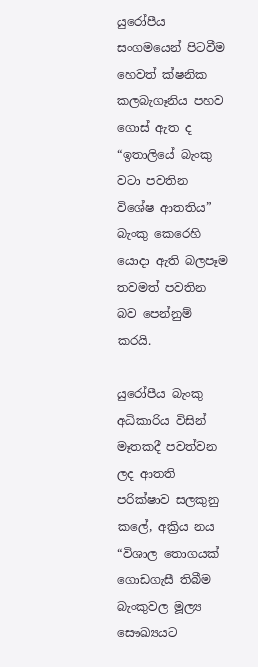යුරෝපීය සංගමයෙන් පිටවීම හෙවත් ක්ෂනික කලබැගෑනිය පහව ගොස් ඇත ද “ඉතාලියේ බැංකු වටා පවතින විශේෂ ආතතිය” බැංකු කෙරෙහි යොදා ඇති බලපෑම තවමත් පවතින බව පෙන්නුම් කරයි.

යුරෝපීය බැංකු අධිකාරිය විසින් මෑතකදී පවත්වන ලද ආතති පරික්ෂාව සලකුනු කලේ, අක්‍රිය නය “විශාල තොගයක් ගොඩගැසී තිබීම බැංකුවල මූල්‍ය සෞඛ්‍යයට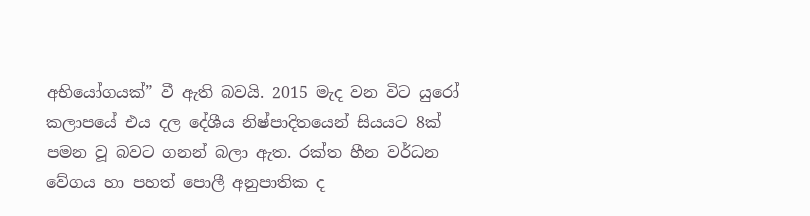අභියෝගයක්” වී ඇති බවයි. 2015 මැද වන විට යුරෝ කලාපයේ එය දල දේශීය නිෂ්පාදිතයෙන් සියයට 8ක් පමන වූ බවට ගනන් බලා ඇත. රක්ත හීන වර්ධන වේගය හා පහත් පොලී අනුපාතික ද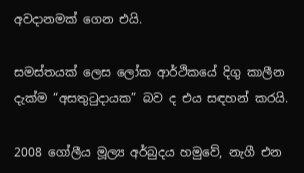අවදානමක් ගෙන එයි.

සමස්තයක් ලෙස ලෝක ආර්ථිකයේ දිගු කාලීන දැක්ම “අසතුටුදායක” බව ද එය සඳහන් කරයි.

2008 ගෝලීය මූල්‍ය අර්බුදය හමුවේ, නැගී එන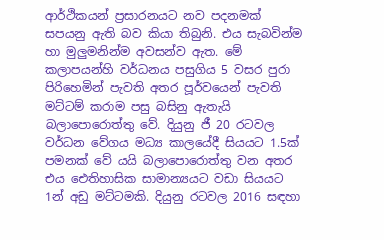ආර්ථිකයන් ප්‍රසාරනයට නව පදනමක් සපයනු ඇති බව කියා තිබුනි. එය සැබවින්ම හා මුලුමනින්ම අවසන්ව ඇත. මේ කලාපයන්හි වර්ධනය පසුගිය 5 වසර පුරා පිරිහෙමින් පැවති අතර පූර්වයෙන් පැවති මට්ටම් කරාම පසු බසිනු ඇතැයි බලාපොරොත්තු වේ. දියුනු ජී 20 රටවල වර්ධන වේගය මධ්‍ය කාලයේදී සියයට 1.5ක් පමනක් වේ යයි බලාපොරොත්තු වන අතර එය ඓතිහාසික සාමාන්‍යයට වඩා සියයට 1න් අඩු මට්ටමකි. දියුනු රටවල 2016 සඳහා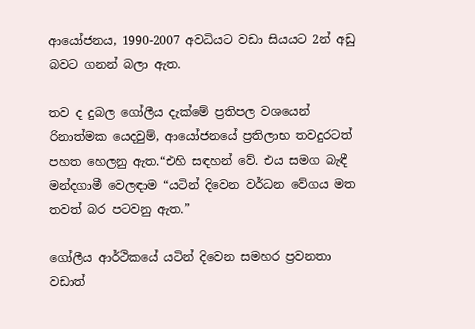ආයෝජනය, 1990-2007 අවධියට වඩා සියයට 2න් අඩු බවට ගනන් බලා ඇත.

තව ද දුබල ගෝලීය දැක්මේ ප්‍රතිපල වශයෙන් රිනාත්මක යෙදවුම්, ආයෝජනයේ ප්‍රතිලාභ තවදුරටත් පහත හෙලනු ඇත.“එහි සඳහන් වේ. එය සමග බැඳී මන්දගාමී වෙලඳාම “යටින් දිවෙන වර්ධන වේගය මත තවත් බර පටවනු ඇත.”

ගෝලීය ආර්ථිකයේ යටින් දිවෙන සමහර ප්‍රවනතා වඩාත්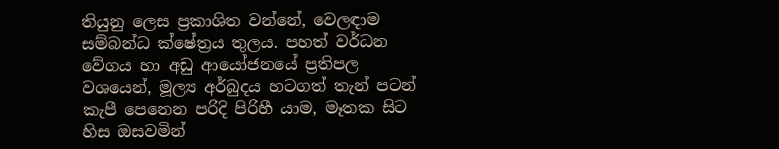තියුනු ලෙස ප්‍රකාශිත වන්නේ, වෙලඳාම සම්බන්ධ ක්ෂේත්‍රය තුලය. පහත් වර්ධන වේගය හා අඩු ආයෝජනයේ ප්‍රතිපල වශයෙන්, මූල්‍ය අර්බුදය හටගත් තැන් පටන් කැපී පෙනෙන පරිදි පිරිහී යාම, මෑතක සිට හිස ඔසවමින්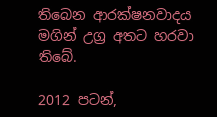තිබෙන ආරක්ෂනවාදය මගින් උග්‍ර අතට හරවා තිබේ.

2012 පටන්,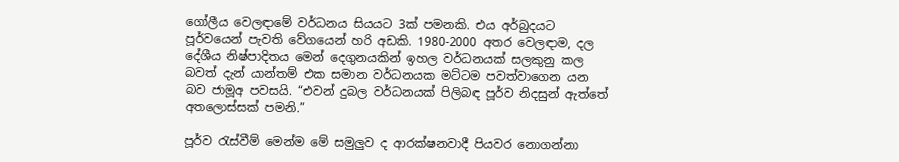ගෝලීය වෙලඳාමේ වර්ධනය සියයට 3ක් පමනකි. එය අර්බුදයට පූර්වයෙන් පැවති වේගයෙන් හරි අඩකි. 1980-2000 අතර වෙලඳාම, දල දේශීය නිෂ්පාදිතය මෙන් දෙගුනයකින් ඉහල වර්ධනයක් සලකුනු කල බවත් දැන් යාන්තම් එක සමාන වර්ධනයක මට්ටම පවත්වාගෙන යන බව ජාමූඅ පවසයි. “එවන් දුබල වර්ධනයක් පිලිබඳ පූර්ව නිදසුන් ඇත්තේ අතලොස්සක් පමනි.”

පූර්ව රැස්වීම් මෙන්ම මේ සමුලුව ද ආරක්ෂනවාදී පියවර නොගන්නා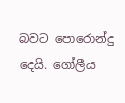බවට පොරොන්දු දෙයි. ගෝලීය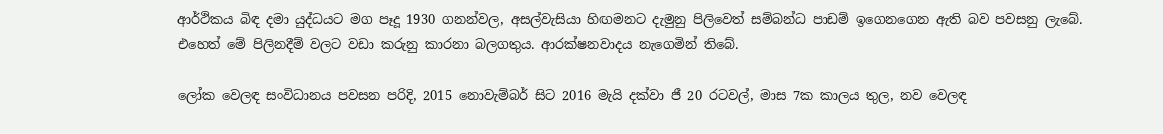ආර්ථිකය බිඳ දමා යුද්ධයට මග පෑදූ 1930 ගනන්වල, අසල්වැසියා හිඟමනට දැමුනු පිලිවෙත් සම්බන්ධ පාඩම් ඉගෙනගෙන ඇති බව පවසනු ලැබේ. එහෙත් මේ පිලිනදීම් වලට වඩා කරුනු කාරනා බලගතුය. ආරක්ෂනවාදය නැගෙමින් තිබේ.

ලෝක වෙලඳ සංවිධානය පවසන පරිදි, 2015 නොවැම්බර් සිට 2016 මැයි දක්වා ජී 20 රටවල්, මාස 7ක කාලය තුල, නව වෙලඳ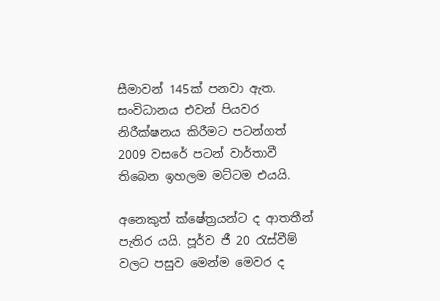සීමාවන් 145ක් පනවා ඇත. සංවිධානය එවන් පියවර නිරීක්ෂනය කිරීමට පටන්ගත් 2009 වසරේ පටන් වාර්තාවී තිබෙන ඉහලම මට්ටම එයයි.

අනෙකුත් ක්ෂේත්‍රයන්ට ද ආතතීන් පැතිර යයි. පූර්ව ජී 20 රැස්වීම් වලට පසුව මෙන්ම මෙවර ද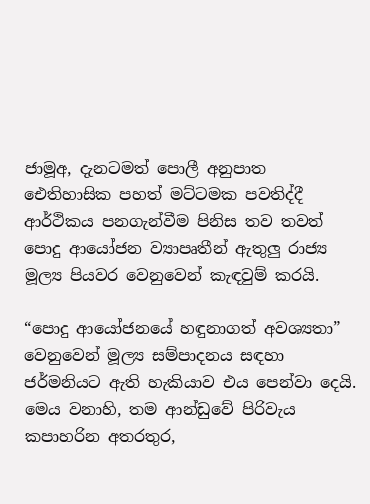ජාමූඅ, දැනටමත් පොලී අනුපාත ඓතිහාසික පහත් මට්ටමක පවතිද්දී ආර්ථිකය පනගැන්වීම පිනිස තව තවත් පොදු ආයෝජන ව්‍යාපෘතීන් ඇතුලු රාජ්‍ය මූල්‍ය පියවර වෙනුවෙන් කැඳවුම් කරයි.

“පොදු ආයෝජනයේ හඳුනාගත් අවශ්‍යතා” වෙනුවෙන් මූල්‍ය සම්පාදනය සඳහා ජර්මනියට ඇති හැකියාව එය පෙන්වා දෙයි. මෙය වනාහි, තම ආන්ඩුවේ පිරිවැය කපාහරින අතරතුර,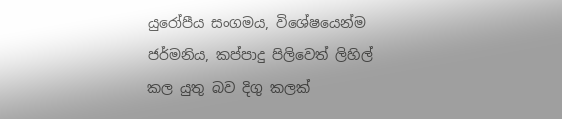යුරෝපීය සංගමය, විශේෂයෙන්ම ජර්මනිය, කප්පාදු පිලිවෙත් ලිහිල් කල යුතු බව දිගු කලක්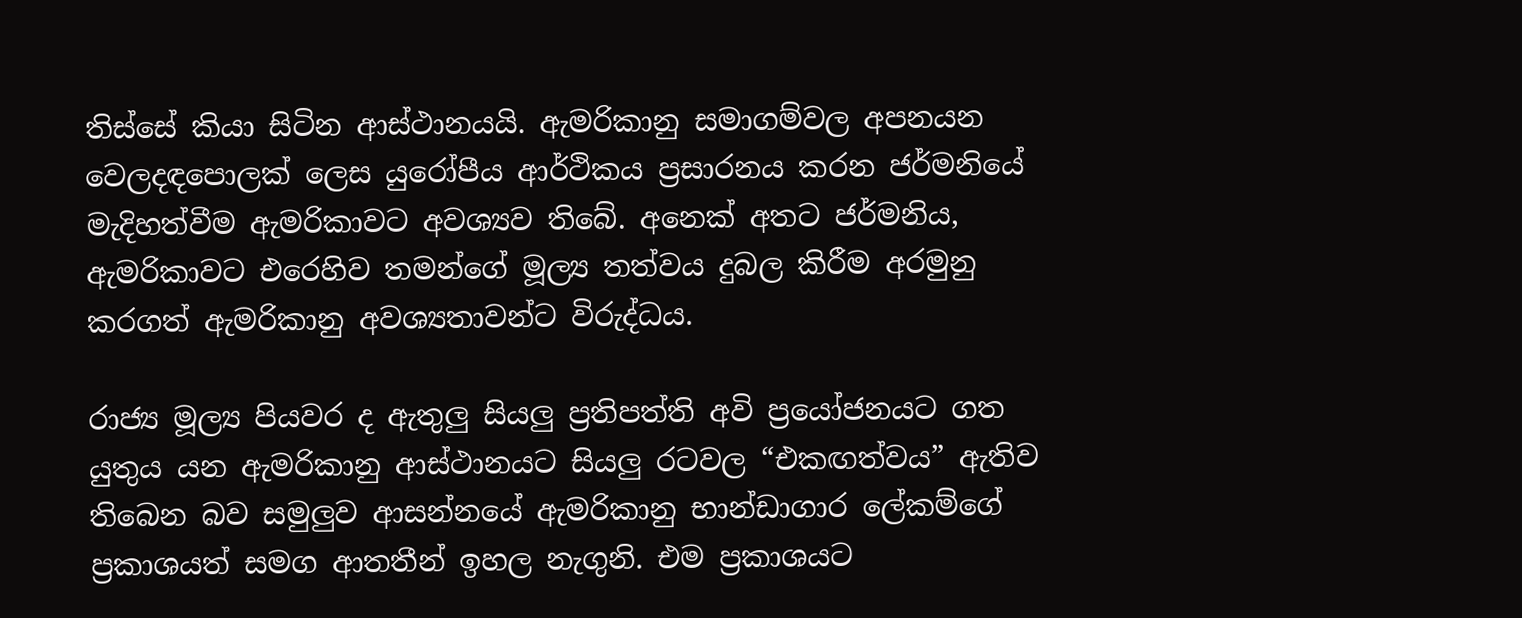තිස්සේ කියා සිටින ආස්ථානයයි. ඇමරිකානු සමාගම්වල අපනයන වෙලදඳපොලක් ලෙස යුරෝපීය ආර්ථිකය ප්‍රසාරනය කරන ජර්මනියේ මැදිහත්වීම ඇමරිකාවට අවශ්‍යව තිබේ. අනෙක් අතට ජර්මනිය, ඇමරිකාවට එරෙහිව තමන්ගේ මූල්‍ය තත්වය දුබල කිරීම අරමුනු කරගත් ඇමරිකානු අවශ්‍යතාවන්ට විරුද්ධය.

රාජ්‍ය මූල්‍ය පියවර ද ඇතුලු සියලු ප්‍රතිපත්ති අවි ප්‍රයෝජනයට ගත යුතුය යන ඇමරිකානු ආස්ථානයට සියලු රටවල “එකඟත්වය” ඇතිව තිබෙන බව සමුලුව ආසන්නයේ ඇමරිකානු භාන්ඩාගාර ලේකම්ගේ ප්‍රකාශයත් සමග ආතතීන් ඉහල නැගුනි. එම ප්‍රකාශයට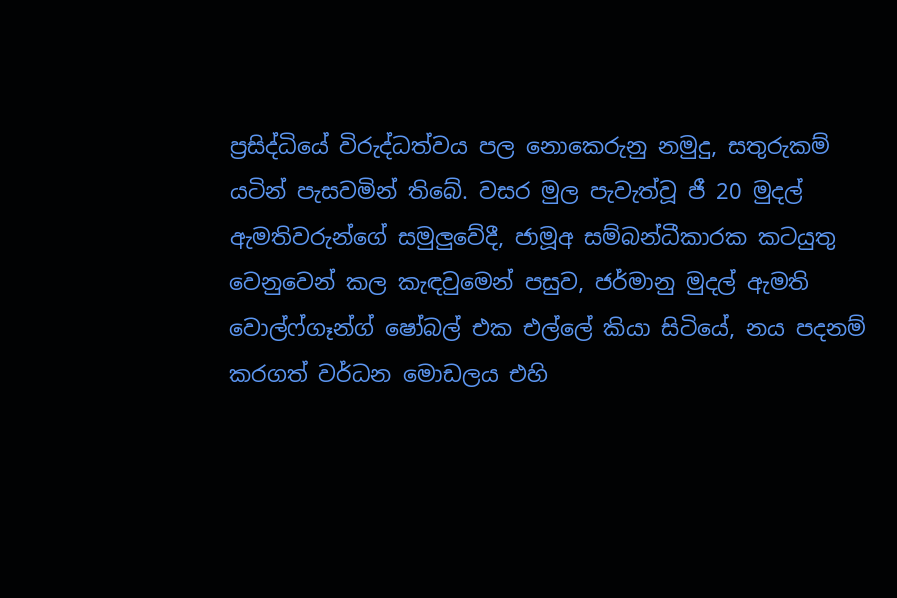ප්‍රසිද්ධියේ විරුද්ධත්වය පල නොකෙරුනු නමුදු, සතුරුකම් යටින් පැසවමින් තිබේ. වසර මුල පැවැත්වූ ජී 20 මුදල් ඇමතිවරුන්ගේ සමුලුවේදී, ජාමූඅ සම්බන්ධීකාරක කටයුතු වෙනුවෙන් කල කැඳවුමෙන් පසුව, ජර්මානු මුදල් ඇමති වොල්ෆ්ගෑන්ග් ෂෝබල් එක එල්ලේ කියා සිටියේ, නය පදනම් කරගත් වර්ධන මොඩලය එහි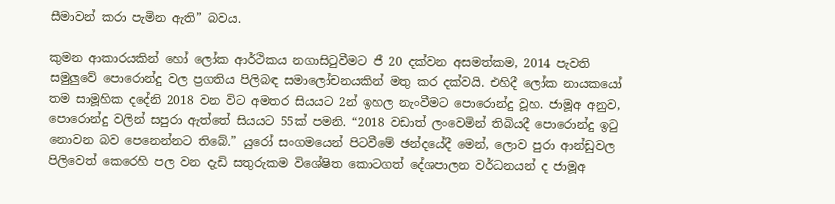සීමාවන් කරා පැමින ඇති” බවය.

කුමන ආකාරයකින් හෝ ලෝක ආර්ථිකය නගාසිටුවීමට ජී 20 දක්වන අසමත්කම, 2014 පැවති සමුලුවේ පොරොන්දු වල ප්‍රගතිය පිලිබඳ සමාලෝචනයකින් මතු කර දක්වයි. එහිදී ලෝක නායකයෝ තම සාමූහික දදේනි 2018 වන විට අමතර සියයට 2න් ඉහල නැංවීමට පොරොන්දු වූහ. ජාමූඅ අනුව, පොරොන්දු වලින් සපුරා ඇත්තේ සියයට 55ක් පමනි. “2018 වඩාත් ලංවෙමින් තිබියදී පොරොන්දු ඉටු නොවන බව පෙනෙන්නට තිබේ.” යුරෝ සංගමයෙන් පිටවීමේ ඡන්දයේදී මෙන්, ලොව පුරා ආන්ඩුවල පිලිවෙත් කෙරෙහි පල වන දැඩි සතුරුකම විශේෂිත කොටගත් දේශපාලන වර්ධනයන් ද ජාමූඅ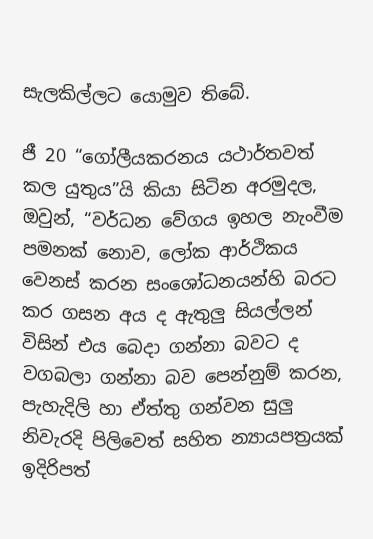සැලකිල්ලට යොමුව තිබේ.

ජී 20 “ගෝලීයකරනය යථාර්තවත් කල යුතුය”යි කියා සිටින අරමුදල, ඔවුන්, “වර්ධන වේගය ඉහල නැංවීම පමනක් නොව, ලෝක ආර්ථිකය වෙනස් කරන සංශෝධනයන්හි බරට කර ගසන අය ද ඇතුලු සියල්ලන් විසින් එය බෙදා ගන්නා බවට ද වගබලා ගන්නා බව පෙන්නුම් කරන, පැහැදිලි හා ඒත්තු ගන්වන සුලු නිවැරදි පිලිවෙත් සහිත න්‍යායපත්‍රයක් ඉදිරිපත්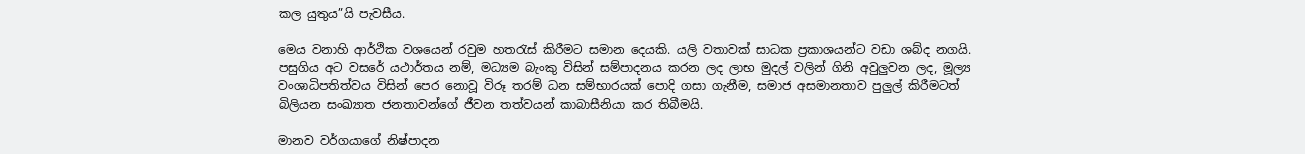කල යුතුය”යි පැවසීය.

මෙය වනාහි ආර්ථික වශයෙන් රවුම හතරැස් කිරීමට සමාන දෙයකි. යලි වතාවක් සාධක ප්‍රකාශයන්ට වඩා ශබ්ද නගයි. පසුගිය අට වසරේ යථාර්තය නම්, මධ්‍යම බැංකු විසින් සම්පාදනය කරන ලද ලාභ මුදල් වලින් ගිනි අවුලුවන ලද, මූල්‍ය වංශාධිපතිත්වය විසින් පෙර නොවූ විරූ තරම් ධන සම්භාරයක් පොදි ගසා ගැනීම, සමාජ අසමානතාව පුලුල් කිරීමටත් බිලියන සංඛ්‍යාත ජනතාවන්ගේ ජීවන තත්වයන් කාබාසීනියා කර තිබීමයි.

මානව වර්ගයාගේ නිෂ්පාදන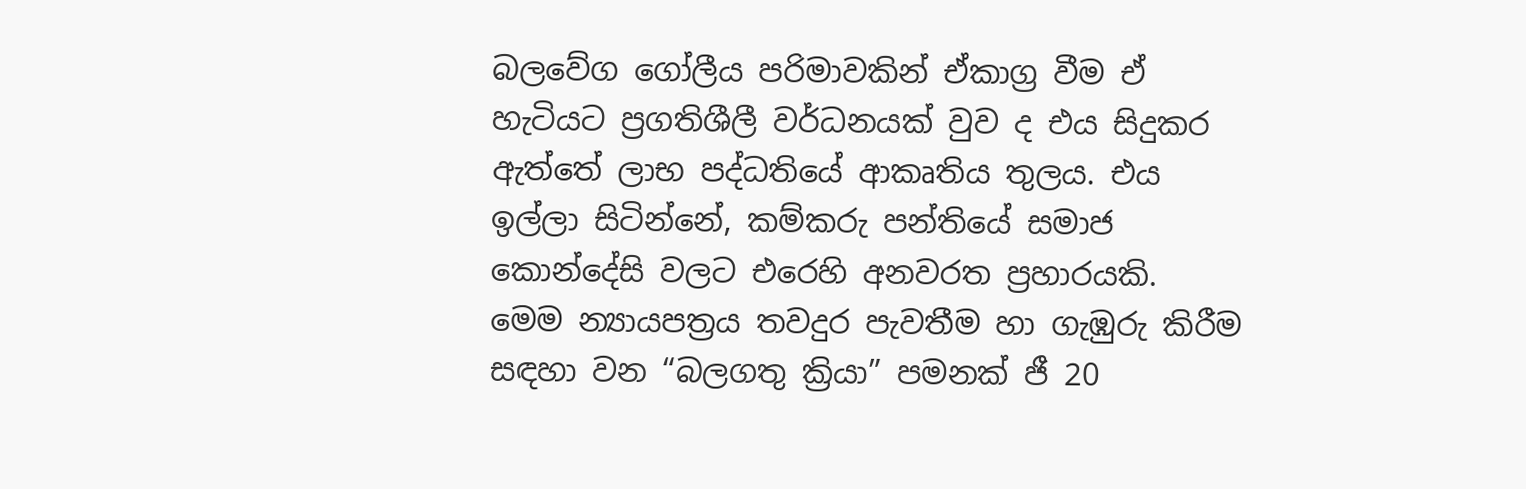බලවේග ගෝලීය පරිමාවකින් ඒකාග්‍ර වීම ඒ හැටියට ප්‍රගතිශීලී වර්ධනයක් වුව ද එය සිදුකර ඇත්තේ ලාභ පද්ධතියේ ආකෘතිය තුලය. එය ඉල්ලා සිටින්නේ, කම්කරු පන්තියේ සමාජ කොන්දේසි වලට එරෙහි අනවරත ප්‍රහාරයකි. මෙම න්‍යායපත්‍රය තවදුර පැවතීම හා ගැඹුරු කිරීම සඳහා වන “බලගතු ක්‍රියා” පමනක් ජී 20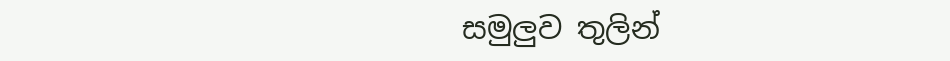සමුලුව තුලින්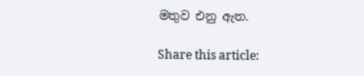මතුව එනු ඇත.

Share this article: